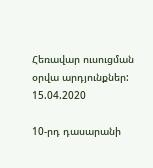Հեռավար ուսուցման օրվա արդյունքներ: 15.04.2020

10-րդ դասարանի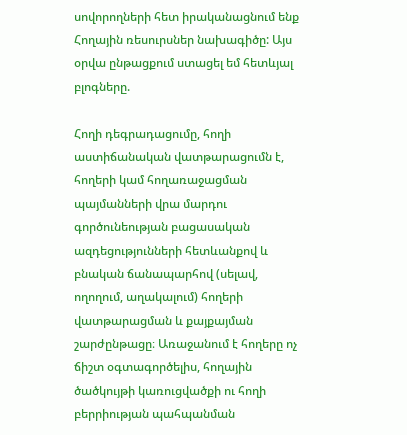սովորողների հետ իրականացնում ենք Հողային ռեսուրսներ նախագիծը: Այս օրվա ընթացքում ստացել եմ հետևյալ բլոգները.

Հողի դեգրադացումը, հողի աստիճանական վատթարացումն է, հողերի կամ հողառաջացման պայմանների վրա մարդու գործունեության բացասական ազդեցությունների հետևանքով և բնական ճանապարհով (սելավ, ողողում, աղակալում) հողերի վատթարացման և քայքայման շարժընթացը։ Առաջանում է հողերը ոչ ճիշտ օգտագործելիս, հողային ծածկույթի կառուցվածքի ու հողի բերրիության պահպանման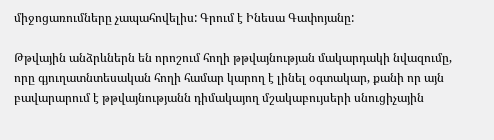միջոցառումները չապահովելիս: Գրում է Ինեսա Գափոյանը:

Թթվային անձրևներն են որոշում հողի թթվայնության մակարդակի նվազումը, որը գյուղատնտեսական հողի համար կարող է լինել օգտակար, քանի որ այն բավարարում է թթվայնությանն դիմակայող մշակաբույսերի սնուցիչային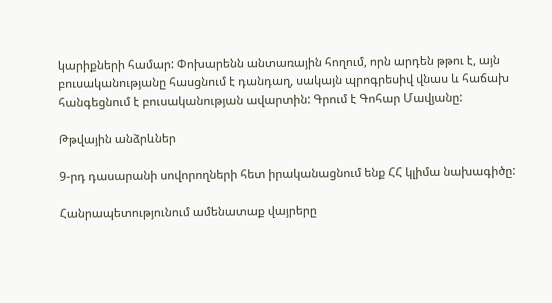կարիքների համար: Փոխարենն անտառային հողում, որն արդեն թթու է, այն բուսականությանը հասցնում է դանդաղ, սակայն պրոգրեսիվ վնաս և հաճախ հանգեցնում է բուսականության ավարտին: Գրում է Գոհար Մավյանը:

Թթվային անձրևներ

9-րդ դասարանի սովորողների հետ իրականացնում ենք ՀՀ կլիմա նախագիծը:

Հանրապետությունում ամենատաք վայրերը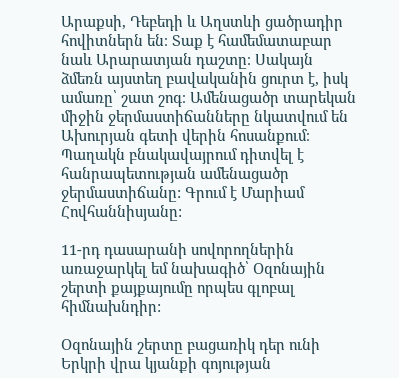Արաքսի, Դեբեդի և Աղստևի ցածրադիր հովիտներն են։ Տաք է համեմատաբար նաև Արարատյան դաշտը։ Սակայն ձմեռն այստեղ բավականին ցուրտ է, իսկ ամառը՝ շատ շոգ։ Ամենացածր տարեկան միջին ջերմաստիճանները նկատվում են Ախուրյան գետի վերին հոսանքում։ Պաղակն բնակավայրում դիտվել է հանրապետության ամենացածր ջերմաստիճանը: Գրում է Մարիամ Հովհաննիսյանը:

11-րդ դասարանի սովորողներին առաջարկել եմ նախագիծ՝ Օզոնային շերտի քայքայումը որպես գլոբալ հիմնախնդիր:

Օզոնային շերտը բացառիկ դեր ունի Երկրի վրա կյանքի գոյության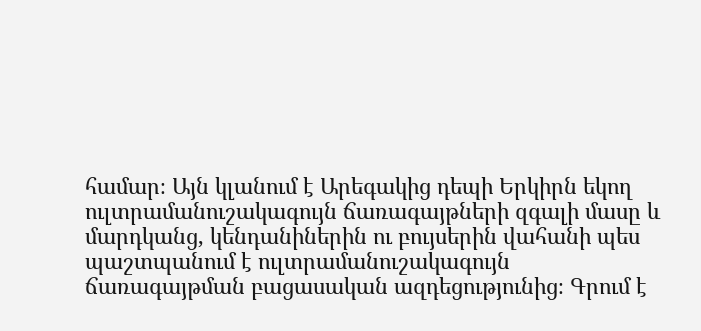համար։ Այն կլանում է Արեգակից դեպի Երկիրն եկող ուլտրամանուշակագույն ճառագայթների զգալի մասը և մարդկանց, կենդանիներին ու բույսերին վահանի պես պաշտպանում է ուլտրամանուշակագույն ճառագայթման բացասական ազդեցությունից։ Գրում է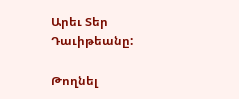Արեւ Տեր Դաւիթեանը:

Թողնել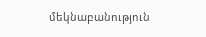մեկնաբանություն